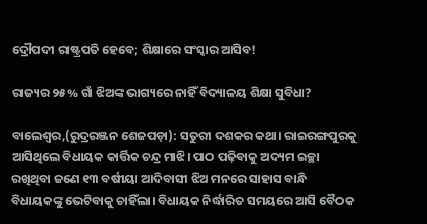ଦ୍ରୌପଦୀ ରାଷ୍ଟ୍ରପତି ହେବେ; ଶିକ୍ଷାରେ ସଂସ୍କାର ଆସିବ!

ରାଜ୍ୟର ୨୫% ଗାଁ ଝିଅଙ୍କ ଭାଗ୍ୟରେ ନାହିଁ ବିଦ୍ୟାଳୟ ଶିକ୍ଷା ସୁବିଧା?

ବାଲେଶ୍ବର,(ରୁଦ୍ରରଞ୍ଜନ ଶେଜପଡ଼ା): ସତୁରୀ ଦଶକର କଥା। ରାଇରଙ୍ଗପୁରକୁ ଆସିଥିଲେ ବିଧାୟକ କାର୍ତ୍ତିକ ଚନ୍ଦ୍ର ମାଝି। ପାଠ ପଢ଼ିବାକୁ ଅଦ୍ୟମ ଇଚ୍ଛା ରଖିଥିବା ଜଣେ ୧୩ ବର୍ଷୀୟା ଆଦିବାସୀ ଝିଅ ମନରେ ସାହାସ ବାନ୍ଧି ବିଧାୟକଙ୍କୁ ଭେଟିବାକୁ ଚାହିଁଲା। ବିଧାୟକ ନିର୍ଦ୍ଧାରିତ ସମୟରେ ଆସି ବୈଠକ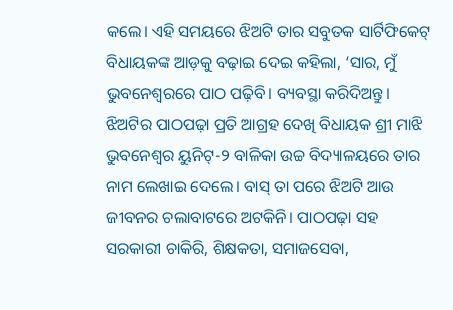କଲେ। ଏହି ସମୟରେ ଝିଅଟି ତାର ସବୁତକ ସାର୍ଟିଫିକେଟ୍‌ ବିଧାୟକଙ୍କ ଆଡ଼କୁ ବଢ଼ାଇ ଦେଇ କହିଲା, ‘ସାର, ମୁଁ ଭୁବନେଶ୍ବରରେ ପାଠ ପଢ଼ିବି। ବ୍ୟବସ୍ଥା କରିଦିଅନ୍ତୁ। ଝିଅଟିର ପାଠପଢ଼ା ପ୍ରତି ଆଗ୍ରହ ଦେଖି ବିଧାୟକ ଶ୍ରୀ ମାଝି ଭୁବନେଶ୍ବର ୟୁନିଟ୍‌-୨ ବାଳିକା ଉଚ୍ଚ ବିଦ୍ୟାଳୟରେ ତାର ନାମ ଲେଖାଇ ଦେଲେ। ବାସ୍‌ ତା ପରେ ଝିଅଟି ଆଉ ଜୀବନର ଚଲାବାଟରେ ଅଟକିନି। ପାଠପଢ଼ା ସହ ସରକାରୀ ଚାକିରି, ଶିକ୍ଷକତା, ସମାଜସେବା,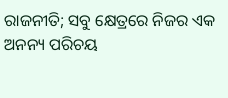ରାଜନୀତି; ସବୁ କ୍ଷେତ୍ରରେ ନିଜର ଏକ ଅନନ୍ୟ ପରିଚୟ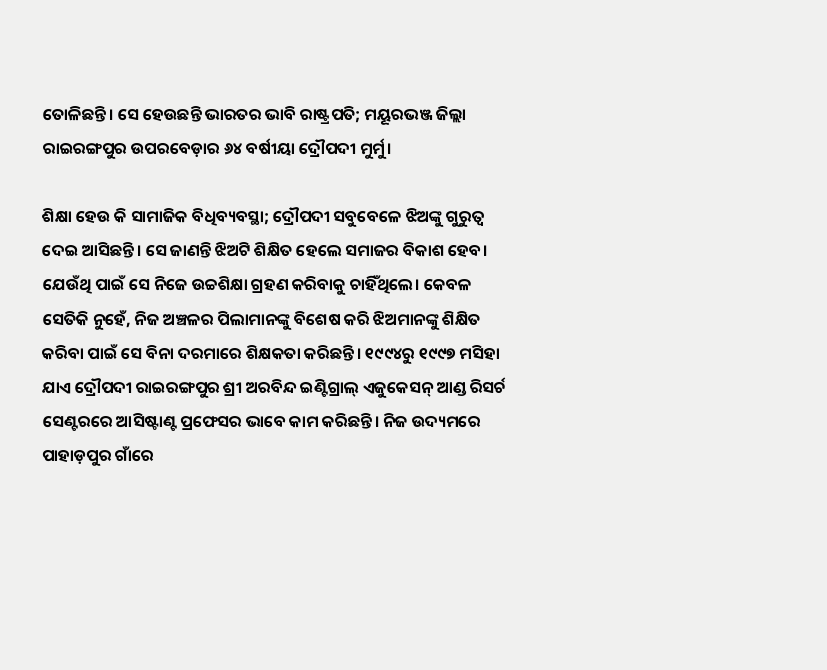ତୋଳିଛନ୍ତି। ସେ ହେଉଛନ୍ତି ଭାରତର ଭାବି ରାଷ୍ଟ୍ରପତି; ମୟୂରଭଞ୍ଜ ଜିଲ୍ଲା ରାଇରଙ୍ଗପୁର ଉପରବେଡ଼ାର ୬୪ ବର୍ଷୀୟା ଦ୍ରୌପଦୀ ମୁର୍ମୁ।

ଶିକ୍ଷା ହେଉ କି ସାମାଜିକ ବିଧିବ୍ୟବସ୍ଥା; ଦ୍ରୌପଦୀ ସବୁବେଳେ ଝିଅଙ୍କୁ ଗୁରୁତ୍ବ ଦେଇ ଆସିଛନ୍ତି। ସେ ଜାଣନ୍ତି ଝିଅଟି ଶିକ୍ଷିତ ହେଲେ ସମାଜର ବିକାଶ ହେବ। ଯେଉଁଥି ପାଇଁ ସେ ନିଜେ ଉଚ୍ଚଶିକ୍ଷା ଗ୍ରହଣ କରିବାକୁ ଚାହିଁଥିଲେ। କେବଳ ସେତିକି ନୁହେଁ, ନିଜ ଅଞ୍ଚଳର ପିଲାମାନଙ୍କୁ ବିଶେଷ କରି ଝିଅମାନଙ୍କୁ ଶିକ୍ଷିତ କରିବା ପାଇଁ ସେ ବିନା ଦରମାରେ ଶିକ୍ଷକତା କରିଛନ୍ତି। ୧୯୯୪ରୁ ୧୯୯୭ ମସିହା ଯାଏ ଦ୍ରୌପଦୀ ରାଇରଙ୍ଗପୁର ଶ୍ରୀ ଅରବିନ୍ଦ ଇଣ୍ଟିଗ୍ରାଲ୍‌ ଏଜୁକେସନ୍‌ ଆଣ୍ଡ ‌ରିସର୍ଚ ସେଣ୍ଟରରେ ଆସିଷ୍ଟାଣ୍ଟ ପ୍ରଫେସର ଭାବେ କାମ କରିଛନ୍ତି। ନିଜ ଉଦ୍ୟମରେ ପାହାଡ଼ପୁର ଗାଁରେ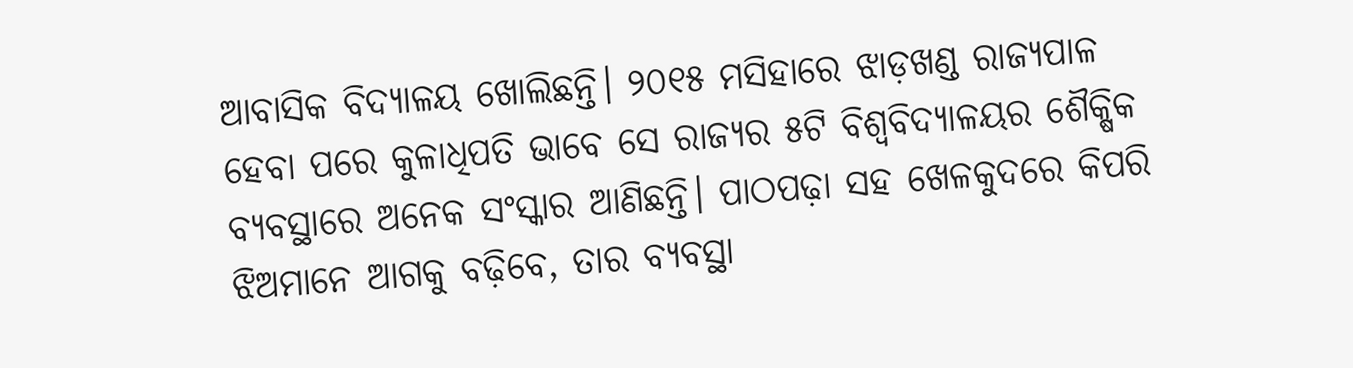ଆବାସିକ ବିଦ୍ୟାଳୟ ଖୋଲିଛନ୍ତି। ୨୦୧୫ ମସିହାରେ ଝାଡ଼ଖଣ୍ଡ ରାଜ୍ୟପାଳ ହେବା ପରେ କୁଳାଧିପତି ଭାବେ ସେ ରାଜ୍ୟର ୫ଟି ବିଶ୍ବବିଦ୍ୟାଳୟର ଶୈକ୍ଷିକ ବ୍ୟବସ୍ଥାରେ ଅନେକ ସଂସ୍କାର ଆଣିଛନ୍ତି। ପାଠପଢ଼ା ସହ ଖେଳକୁଦରେ କିପରି ଝିଅମାନେ ଆଗକୁ ବଢ଼ିବେ, ତାର ବ୍ୟବସ୍ଥା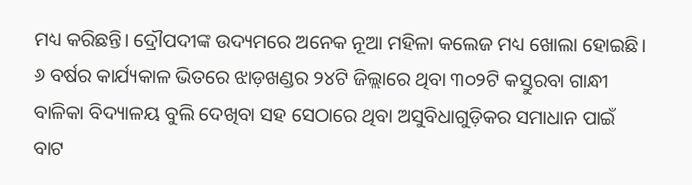ମଧ୍ୟ କରିଛନ୍ତି। ଦ୍ରୌପଦୀଙ୍କ ଉଦ୍ୟମରେ ଅନେକ ନୂଆ ମହିଳା କଲେଜ ମଧ୍ୟ ଖୋଲା ହୋଇଛି। ୬ ବର୍ଷର କାର୍ଯ୍ୟକାଳ ଭିତରେ ଝାଡ଼ଖଣ୍ଡର ୨୪ଟି ଜିଲ୍ଲାରେ ଥିବା ୩୦୨ଟି କସ୍ତୁରବା ଗାନ୍ଧୀ ବାଳିକା ବିଦ୍ୟାଳୟ ବୁଲି ଦେଖିବା ସହ ସେଠାରେ ଥିବା ଅସୁବିଧାଗୁଡ଼ିକର ସମାଧାନ ପାଇଁ ବାଟ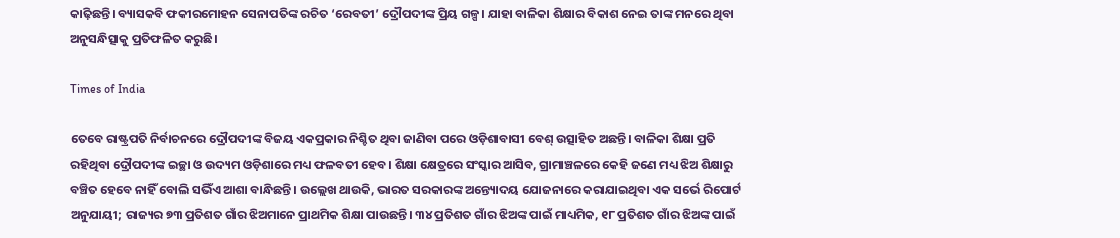କାଢ଼ିଛନ୍ତି। ବ୍ୟାସକବି ଫକୀରମୋହନ ସେନାପତିଙ୍କ ରଚିତ ‘ରେବତୀ’ ଦ୍ରୌପଦୀଙ୍କ ପ୍ରିୟ ଗଳ୍ପ। ଯାହା ବାଳିକା ଶିକ୍ଷାର ବିକାଶ ନେଇ ତାଙ୍କ ମନରେ ଥିବା ଅନୁସନ୍ଧିତ୍ସାକୁ ପ୍ରତିଫଳିତ କରୁଛି।

Times of India

ତେବେ ରାଷ୍ଟ୍ରପତି ନିର୍ବାଚନରେ ଦ୍ରୌପଦୀଙ୍କ ବି‌ଜୟ ଏକପ୍ରକାର ନିଶ୍ଚିତ ‌ଥିବା ଜାଣିବା ପରେ ଓଡ଼ିଶାବାସୀ ବେଶ୍‌ ଉତ୍ସାହିତ ଅଛନ୍ତି। ବାଳିକା ଶିକ୍ଷା ପ୍ରତି ରହିଥିବା ଦ୍ରୌପଦୀଙ୍କ ଇଚ୍ଛା ଓ ଉଦ୍ୟମ ଓଡ଼ିଶାରେ ମଧ୍ୟ ଫଳବତୀ ହେବ। ଶିକ୍ଷା କ୍ଷେତ୍ରରେ ସଂସ୍କାର ଆସିବ, ଗ୍ରାମାଞ୍ଚଳରେ କେହି ଜଣେ ମଧ୍ୟ ଝିଅ ଶିକ୍ଷାରୁ ବଞ୍ଚିତ ହେବେ ନାହିଁ ବୋଲି ସଭିଁଏ ଆଶା ବାନ୍ଧିଛନ୍ତି। ଉଲ୍ଲେଖ ଥାଉକି, ଭାରତ ସରକାରଙ୍କ ଅନ୍ତ୍ୟୋଦୟ ଯୋଜନାରେ କରାଯାଇଥିବା ଏକ ସର୍ଭେ ରିପୋର୍ଟ ଅନୁଯାୟୀ; ରାଜ୍ୟର ୭୩ ପ୍ରତିଶତ ଗାଁର ଝିଅମାନେ ପ୍ରାଥମିକ ଶିକ୍ଷା ପାଉଛନ୍ତି। ୩୪ ପ୍ରତିଶତ ଗାଁର ଝିଅଙ୍କ ପାଇଁ ମାଧ୍ୟମିକ, ୧୮ ପ୍ରତିଶତ ଗାଁର ଝିଅଙ୍କ ପାଇଁ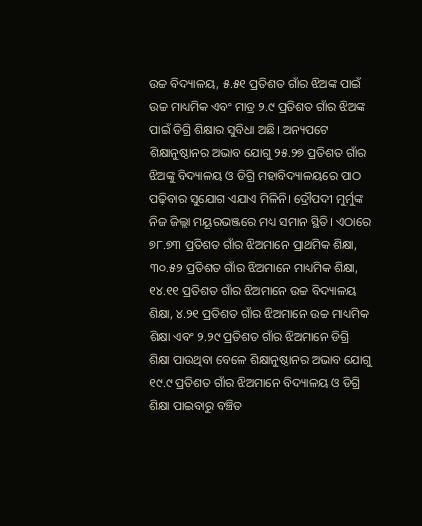ଉଚ୍ଚ ବିଦ୍ୟାଳୟ, ୫.୫୧ ପ୍ରତିଶତ ଗାଁର ଝିଅଙ୍କ ପାଇଁ ଉଚ୍ଚ ମାଧ୍ୟମିକ ଏବଂ ମାତ୍ର ୨.୯ ପ୍ରତିଶତ ଗାଁର ଝିଅଙ୍କ ପାଇଁ ଡିଗ୍ରି ଶିକ୍ଷାର ସୁବିଧା ଅଛି। ଅନ୍ୟପଟେ ଶିକ୍ଷାନୁଷ୍ଠାନର ଅଭାବ ଯୋଗୁ ୨୫.୨୭ ପ୍ରତିଶତ ଗାଁର ଝିଅଙ୍କୁ ବିଦ୍ୟାଳୟ ଓ ଡିଗ୍ରି ମହାବିଦ୍ୟାଳୟରେ ପାଠ ପଢ଼ିବାର ସୁଯୋଗ ଏଯାଏ ମିଳିନି। ଦ୍ରୌପଦୀ ମୁର୍ମୁଙ୍କ ନିଜ ଜିଲ୍ଲା ମୟୂରଭଞ୍ଜରେ ମଧ୍ୟ ସମାନ ସ୍ଥିତି। ଏଠାରେ ୭୮.୭୩ ପ୍ରତିଶତ ଗାଁର ଝିଅମାନେ ପ୍ରାଥମିକ ଶିକ୍ଷା, ୩୦.୫୨ ପ୍ରତିଶତ ଗାଁର ଝିଅମାନେ ମାଧ୍ୟମିକ ଶିକ୍ଷା, ୧୪.୧୧ ପ୍ରତିଶତ ଗାଁର ଝିଅମାନେ ଉଚ୍ଚ ବିଦ୍ୟାଳୟ ଶିକ୍ଷା, ୪.୨୧ ପ୍ରତିଶତ ଗାଁର ଝିଅମାନେ ଉଚ୍ଚ ମାଧ୍ୟମିକ ଶିକ୍ଷା ଏବଂ ୨.୨୯ ପ୍ରତିଶତ ଗାଁର ଝିଅମାନେ ଡିଗ୍ରି ଶିକ୍ଷା ପାଉଥିବା ବେଳେ ଶିକ୍ଷାନୁଷ୍ଠାନର ଅଭାବ ଯୋଗୁ ୧୯.୯ ପ୍ରତିଶତ ଗାଁର ଝିଅମାନେ ବିଦ୍ୟାଳୟ ଓ ଡିଗ୍ରି ଶିକ୍ଷା ପାଇବାରୁ ବଞ୍ଚିତ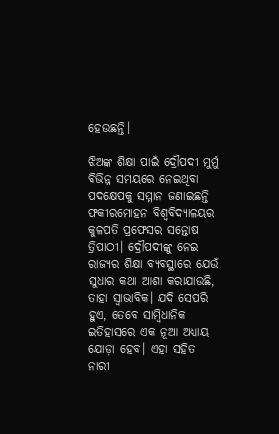ହେଉଛନ୍ତି।

ଝିଅଙ୍କ ଶିକ୍ଷା ପାଇଁ ଦ୍ରୌପଦୀ ମୁର୍ମୁ ବିଭିନ୍ନ ସମୟରେ ନେଇଥିବା ପଦକ୍ଷେପକୁ ସମ୍ମାନ ଜଣାଇଛନ୍ତି ଫକୀରମୋହନ ବିଶ୍ବବିଦ୍ୟାଳୟର କୁଳପତି ପ୍ରଫେସର ସନ୍ତୋଷ ତ୍ରିପାଠୀ। ଦ୍ରୌପଦୀଙ୍କୁ ନେଇ ରାଜ୍ୟର ଶିକ୍ଷା ବ୍ୟବସ୍ଥାରେ ଯେଉଁ ସୁଧାର କଥା ଆଶା କରାଯାଉଛି, ତାହା ସ୍ବାଭାବିକ। ଯଦି ସେପରି ହୁଏ, ତେବେ ସାମ୍ବିଧାନିକ ଇତିହାସରେ ଏକ ନୂଆ ଅଧ୍ୟାୟ ଯୋଡ଼ା ହେବ। ଏହା ସହିତ ନାରୀ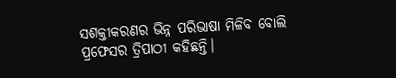ସଶକ୍ତୀକରଣର ଭିନ୍ନ ପରିଭାଷା ମିଳିବ ବୋଲି ପ୍ରଫେସର ତ୍ରିପାଠୀ କହିଛନ୍ତି।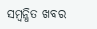ସମ୍ବନ୍ଧିତ ଖବର